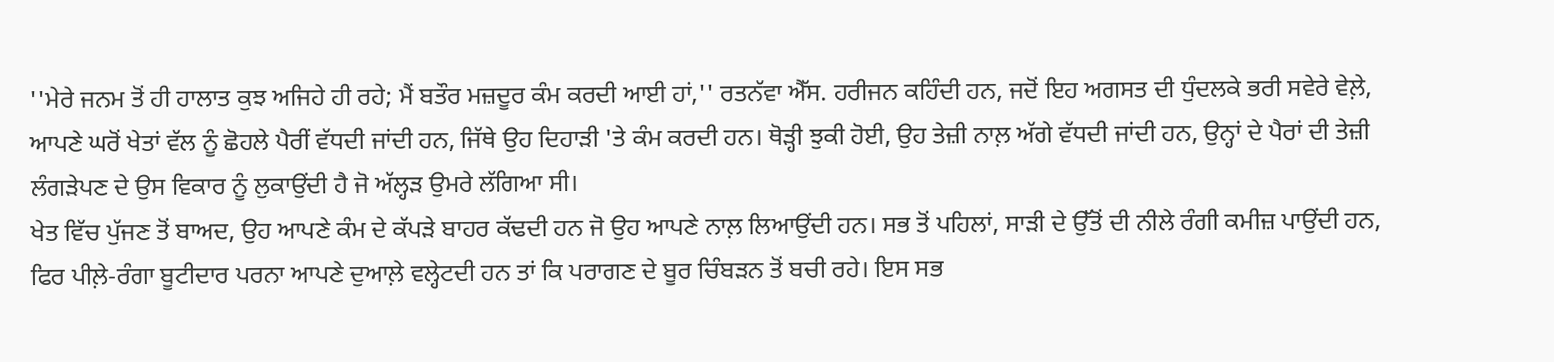''ਮੇਰੇ ਜਨਮ ਤੋਂ ਹੀ ਹਾਲਾਤ ਕੁਝ ਅਜਿਹੇ ਹੀ ਰਹੇ; ਮੈਂ ਬਤੌਰ ਮਜ਼ਦੂਰ ਕੰਮ ਕਰਦੀ ਆਈ ਹਾਂ,'' ਰਤਨੱਵਾ ਐੱਸ. ਹਰੀਜਨ ਕਹਿੰਦੀ ਹਨ, ਜਦੋਂ ਇਹ ਅਗਸਤ ਦੀ ਧੁੰਦਲਕੇ ਭਰੀ ਸਵੇਰੇ ਵੇਲ਼ੇ, ਆਪਣੇ ਘਰੋਂ ਖੇਤਾਂ ਵੱਲ ਨੂੰ ਛੋਹਲੇ ਪੈਰੀਂ ਵੱਧਦੀ ਜਾਂਦੀ ਹਨ, ਜਿੱਥੇ ਉਹ ਦਿਹਾੜੀ 'ਤੇ ਕੰਮ ਕਰਦੀ ਹਨ। ਥੋੜ੍ਹੀ ਝੁਕੀ ਹੋਈ, ਉਹ ਤੇਜ਼ੀ ਨਾਲ਼ ਅੱਗੇ ਵੱਧਦੀ ਜਾਂਦੀ ਹਨ, ਉਨ੍ਹਾਂ ਦੇ ਪੈਰਾਂ ਦੀ ਤੇਜ਼ੀ ਲੰਗੜੇਪਣ ਦੇ ਉਸ ਵਿਕਾਰ ਨੂੰ ਲੁਕਾਉਂਦੀ ਹੈ ਜੋ ਅੱਲ੍ਹੜ ਉਮਰੇ ਲੱਗਿਆ ਸੀ।
ਖੇਤ ਵਿੱਚ ਪੁੱਜਣ ਤੋਂ ਬਾਅਦ, ਉਹ ਆਪਣੇ ਕੰਮ ਦੇ ਕੱਪੜੇ ਬਾਹਰ ਕੱਢਦੀ ਹਨ ਜੋ ਉਹ ਆਪਣੇ ਨਾਲ਼ ਲਿਆਉਂਦੀ ਹਨ। ਸਭ ਤੋਂ ਪਹਿਲਾਂ, ਸਾੜੀ ਦੇ ਉੱਤੋਂ ਦੀ ਨੀਲੇ ਰੰਗੀ ਕਮੀਜ਼ ਪਾਉਂਦੀ ਹਨ, ਫਿਰ ਪੀਲ਼ੇ-ਰੰਗਾ ਬੂਟੀਦਾਰ ਪਰਨਾ ਆਪਣੇ ਦੁਆਲ਼ੇ ਵਲ੍ਹੇਟਦੀ ਹਨ ਤਾਂ ਕਿ ਪਰਾਗਣ ਦੇ ਬੂਰ ਚਿੰਬੜਨ ਤੋਂ ਬਚੀ ਰਹੇ। ਇਸ ਸਭ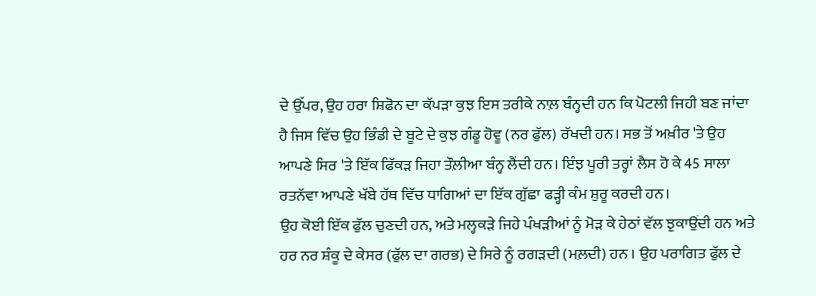ਦੇ ਉੱਪਰ, ਉਹ ਹਰਾ ਸ਼ਿਫੋਨ ਦਾ ਕੱਪੜਾ ਕੁਝ ਇਸ ਤਰੀਕੇ ਨਾਲ਼ ਬੰਨ੍ਹਦੀ ਹਨ ਕਿ ਪੋਟਲੀ ਜਿਹੀ ਬਣ ਜਾਂਦਾ ਹੈ ਜਿਸ ਵਿੱਚ ਉਹ ਭਿੰਡੀ ਦੇ ਬੂਟੇ ਦੇ ਕੁਝ ਗੰਡੂ ਹੋਵੂ (ਨਰ ਫੁੱਲ) ਰੱਖਦੀ ਹਨ। ਸਭ ਤੋਂ ਅਖ਼ੀਰ 'ਤੇ ਉਹ ਆਪਣੇ ਸਿਰ 'ਤੇ ਇੱਕ ਫਿੱਕੜ ਜਿਹਾ ਤੌਲ਼ੀਆ ਬੰਨ੍ਹ ਲੈਂਦੀ ਹਨ। ਇੰਝ ਪੂਰੀ ਤਰ੍ਹਾਂ ਲੈਸ ਹੋ ਕੇ 45 ਸਾਲਾ ਰਤਨੱਵਾ ਆਪਣੇ ਖੱਬੇ ਹੱਥ ਵਿੱਚ ਧਾਗਿਆਂ ਦਾ ਇੱਕ ਗੁੱਛਾ ਫੜ੍ਹੀ ਕੰਮ ਸ਼ੁਰੂ ਕਰਦੀ ਹਨ।
ਉਹ ਕੋਈ ਇੱਕ ਫੁੱਲ ਚੁਣਦੀ ਹਨ, ਅਤੇ ਮਲ੍ਹਕੜੇ ਜਿਹੇ ਪੰਖੜੀਆਂ ਨੂੰ ਮੋੜ ਕੇ ਹੇਠਾਂ ਵੱਲ ਝੁਕਾਉਂਦੀ ਹਨ ਅਤੇ ਹਰ ਨਰ ਸ਼ੰਕੂ ਦੇ ਕੇਸਰ (ਫੁੱਲ ਦਾ ਗਰਭ) ਦੇ ਸਿਰੇ ਨੂੰ ਰਗੜਦੀ (ਮਲ਼ਦੀ) ਹਨ । ਉਹ ਪਰਾਗਿਤ ਫੁੱਲ ਦੇ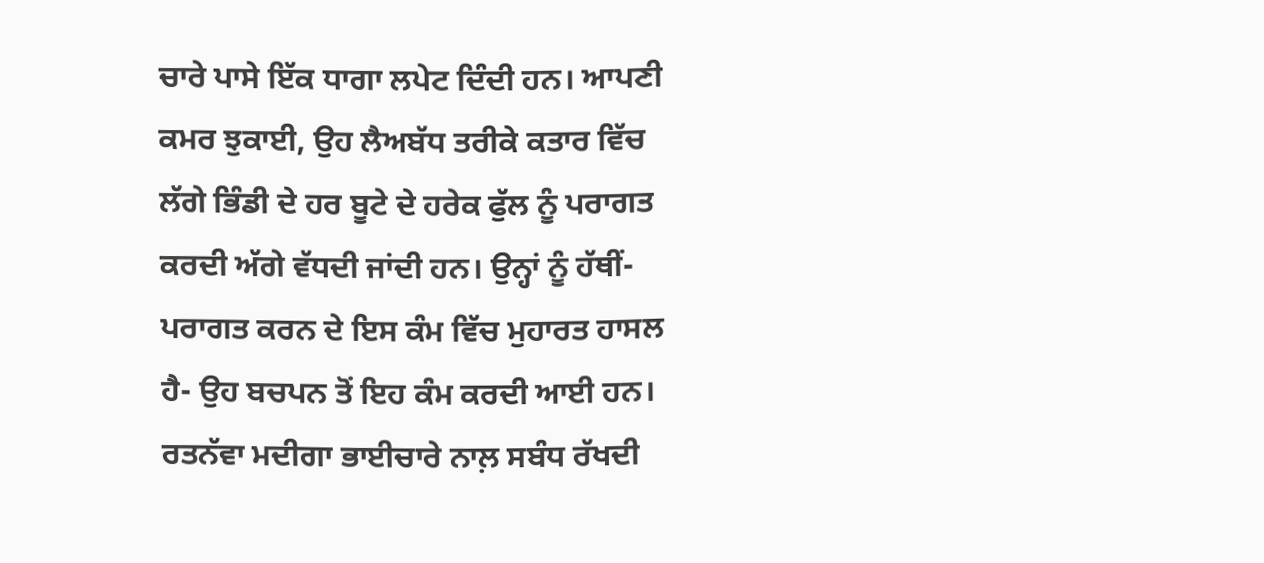ਚਾਰੇ ਪਾਸੇ ਇੱਕ ਧਾਗਾ ਲਪੇਟ ਦਿੰਦੀ ਹਨ। ਆਪਣੀ ਕਮਰ ਝੁਕਾਈ, ਉਹ ਲੈਅਬੱਧ ਤਰੀਕੇ ਕਤਾਰ ਵਿੱਚ ਲੱਗੇ ਭਿੰਡੀ ਦੇ ਹਰ ਬੂਟੇ ਦੇ ਹਰੇਕ ਫੁੱਲ ਨੂੰ ਪਰਾਗਤ ਕਰਦੀ ਅੱਗੇ ਵੱਧਦੀ ਜਾਂਦੀ ਹਨ। ਉਨ੍ਹਾਂ ਨੂੰ ਹੱਥੀਂ-ਪਰਾਗਤ ਕਰਨ ਦੇ ਇਸ ਕੰਮ ਵਿੱਚ ਮੁਹਾਰਤ ਹਾਸਲ ਹੈ- ਉਹ ਬਚਪਨ ਤੋਂ ਇਹ ਕੰਮ ਕਰਦੀ ਆਈ ਹਨ।
ਰਤਨੱਵਾ ਮਦੀਗਾ ਭਾਈਚਾਰੇ ਨਾਲ਼ ਸਬੰਧ ਰੱਖਦੀ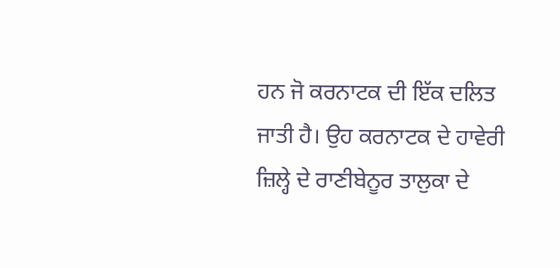ਹਨ ਜੋ ਕਰਨਾਟਕ ਦੀ ਇੱਕ ਦਲਿਤ ਜਾਤੀ ਹੈ। ਉਹ ਕਰਨਾਟਕ ਦੇ ਹਾਵੇਰੀ ਜ਼ਿਲ੍ਹੇ ਦੇ ਰਾਣੀਬੇਨੂਰ ਤਾਲੁਕਾ ਦੇ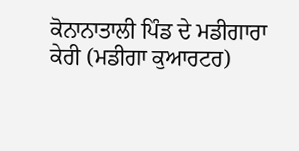ਕੋਨਾਨਾਤਾਲੀ ਪਿੰਡ ਦੇ ਮਡੀਗਾਰਾ ਕੇਰੀ (ਮਡੀਗਾ ਕੁਆਰਟਰ)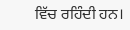ਵਿੱਚ ਰਹਿੰਦੀ ਹਨ।